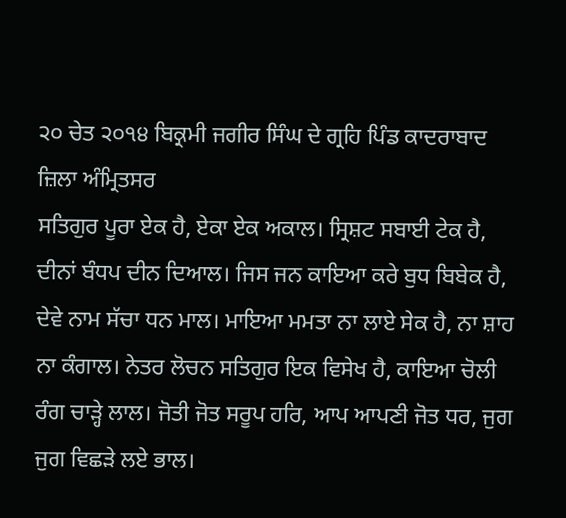੨੦ ਚੇਤ ੨੦੧੪ ਬਿਕ੍ਰਮੀ ਜਗੀਰ ਸਿੰਘ ਦੇ ਗ੍ਰਹਿ ਪਿੰਡ ਕਾਦਰਾਬਾਦ ਜ਼ਿਲਾ ਅੰਮ੍ਰਿਤਸਰ
ਸਤਿਗੁਰ ਪੂਰਾ ਏਕ ਹੈ, ਏਕਾ ਏਕ ਅਕਾਲ। ਸ੍ਰਿਸ਼ਟ ਸਬਾਈ ਟੇਕ ਹੈ, ਦੀਨਾਂ ਬੰਧਪ ਦੀਨ ਦਿਆਲ। ਜਿਸ ਜਨ ਕਾਇਆ ਕਰੇ ਬੁਧ ਬਿਬੇਕ ਹੈ, ਦੇਵੇ ਨਾਮ ਸੱਚਾ ਧਨ ਮਾਲ। ਮਾਇਆ ਮਮਤਾ ਨਾ ਲਾਏ ਸੇਕ ਹੈ, ਨਾ ਸ਼ਾਹ ਨਾ ਕੰਗਾਲ। ਨੇਤਰ ਲੋਚਨ ਸਤਿਗੁਰ ਇਕ ਵਿਸੇਖ ਹੈ, ਕਾਇਆ ਚੋਲੀ ਰੰਗ ਚਾੜ੍ਹੇ ਲਾਲ। ਜੋਤੀ ਜੋਤ ਸਰੂਪ ਹਰਿ, ਆਪ ਆਪਣੀ ਜੋਤ ਧਰ, ਜੁਗ ਜੁਗ ਵਿਛੜੇ ਲਏ ਭਾਲ।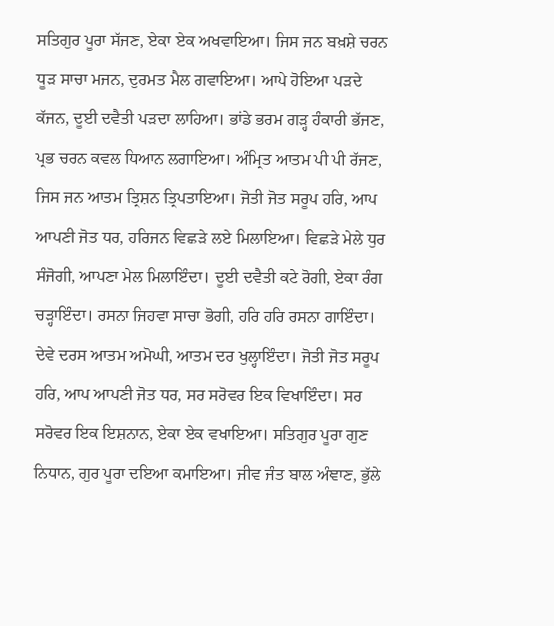ਸਤਿਗੁਰ ਪੂਰਾ ਸੱਜਣ, ਏਕਾ ਏਕ ਅਖਵਾਇਆ। ਜਿਸ ਜਨ ਬਖ਼ਸ਼ੇ ਚਰਨ ਧੂੜ ਸਾਚਾ ਮਜਨ, ਦੁਰਮਤ ਮੈਲ ਗਵਾਇਆ। ਆਪੇ ਹੋਇਆ ਪੜਦੇ ਕੱਜਨ, ਦੂਈ ਦਵੈਤੀ ਪੜਦਾ ਲਾਹਿਆ। ਭਾਂਡੇ ਭਰਮ ਗੜ੍ਹ ਹੰਕਾਰੀ ਭੱਜਣ, ਪ੍ਰਭ ਚਰਨ ਕਵਲ ਧਿਆਨ ਲਗਾਇਆ। ਅੰਮ੍ਰਿਤ ਆਤਮ ਪੀ ਪੀ ਰੱਜਣ, ਜਿਸ ਜਨ ਆਤਮ ਤ੍ਰਿਸ਼ਨ ਤ੍ਰਿਪਤਾਇਆ। ਜੋਤੀ ਜੋਤ ਸਰੂਪ ਹਰਿ, ਆਪ ਆਪਣੀ ਜੋਤ ਧਰ, ਹਰਿਜਨ ਵਿਛੜੇ ਲਏ ਮਿਲਾਇਆ। ਵਿਛੜੇ ਮੇਲੇ ਧੁਰ ਸੰਜੋਗੀ, ਆਪਣਾ ਮੇਲ ਮਿਲਾਇੰਦਾ। ਦੂਈ ਦਵੈਤੀ ਕਟੇ ਰੋਗੀ, ਏਕਾ ਰੰਗ ਚੜ੍ਹਾਇੰਦਾ। ਰਸਨਾ ਜਿਹਵਾ ਸਾਚਾ ਭੋਗੀ, ਹਰਿ ਹਰਿ ਰਸਨਾ ਗਾਇੰਦਾ। ਦੇਵੇ ਦਰਸ ਆਤਮ ਅਮੋਘੀ, ਆਤਮ ਦਰ ਖੁਲ੍ਹਾਇੰਦਾ। ਜੋਤੀ ਜੋਤ ਸਰੂਪ ਹਰਿ, ਆਪ ਆਪਣੀ ਜੋਤ ਧਰ, ਸਰ ਸਰੋਵਰ ਇਕ ਵਿਖਾਇੰਦਾ। ਸਰ ਸਰੋਵਰ ਇਕ ਇਸ਼ਨਾਨ, ਏਕਾ ਏਕ ਵਖਾਇਆ। ਸਤਿਗੁਰ ਪੂਰਾ ਗੁਣ ਨਿਧਾਨ, ਗੁਰ ਪੂਰਾ ਦਇਆ ਕਮਾਇਆ। ਜੀਵ ਜੰਤ ਬਾਲ ਅੰਞਾਣ, ਭੁੱਲੇ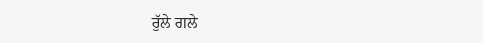ਰੁੱਲੇ ਗਲੇ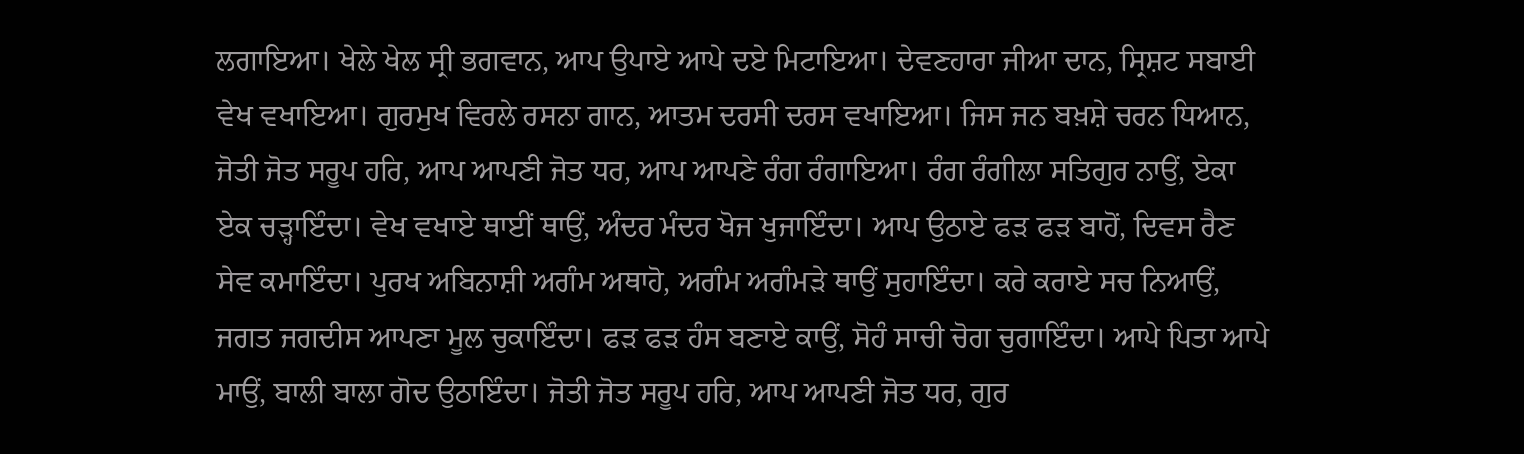ਲਗਾਇਆ। ਖੇਲੇ ਖੇਲ ਸ੍ਰੀ ਭਗਵਾਨ, ਆਪ ਉਪਾਏ ਆਪੇ ਦਏ ਮਿਟਾਇਆ। ਦੇਵਣਹਾਰਾ ਜੀਆ ਦਾਨ, ਸ੍ਰਿਸ਼ਟ ਸਬਾਈ ਵੇਖ ਵਖਾਇਆ। ਗੁਰਮੁਖ ਵਿਰਲੇ ਰਸਨਾ ਗਾਨ, ਆਤਮ ਦਰਸੀ ਦਰਸ ਵਖਾਇਆ। ਜਿਸ ਜਨ ਬਖ਼ਸ਼ੇ ਚਰਨ ਧਿਆਨ, ਜੋਤੀ ਜੋਤ ਸਰੂਪ ਹਰਿ, ਆਪ ਆਪਣੀ ਜੋਤ ਧਰ, ਆਪ ਆਪਣੇ ਰੰਗ ਰੰਗਾਇਆ। ਰੰਗ ਰੰਗੀਲਾ ਸਤਿਗੁਰ ਨਾਉਂ, ਏਕਾ ਏਕ ਚੜ੍ਹਾਇੰਦਾ। ਵੇਖ ਵਖਾਏ ਥਾਈਂ ਥਾਉਂ, ਅੰਦਰ ਮੰਦਰ ਖੋਜ ਖੁਜਾਇੰਦਾ। ਆਪ ਉਠਾਏ ਫੜ ਫੜ ਬਾਹੋਂ, ਦਿਵਸ ਰੈਣ ਸੇਵ ਕਮਾਇੰਦਾ। ਪੁਰਖ ਅਬਿਨਾਸ਼ੀ ਅਗੰਮ ਅਥਾਹੋ, ਅਗੰਮ ਅਗੰਮੜੇ ਥਾਉਂ ਸੁਹਾਇੰਦਾ। ਕਰੇ ਕਰਾਏ ਸਚ ਨਿਆਉਂ, ਜਗਤ ਜਗਦੀਸ ਆਪਣਾ ਮੂਲ ਚੁਕਾਇੰਦਾ। ਫੜ ਫੜ ਹੰਸ ਬਣਾਏ ਕਾਉਂ, ਸੋਹੰ ਸਾਚੀ ਚੋਗ ਚੁਗਾਇੰਦਾ। ਆਪੇ ਪਿਤਾ ਆਪੇ ਮਾਉਂ, ਬਾਲੀ ਬਾਲਾ ਗੋਦ ਉਠਾਇੰਦਾ। ਜੋਤੀ ਜੋਤ ਸਰੂਪ ਹਰਿ, ਆਪ ਆਪਣੀ ਜੋਤ ਧਰ, ਗੁਰ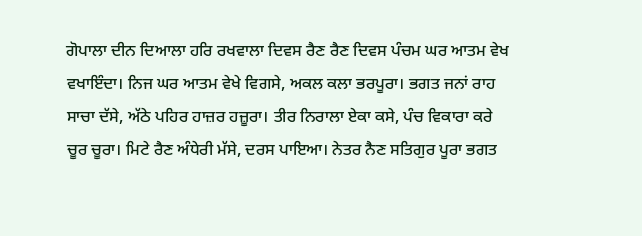ਗੋਪਾਲਾ ਦੀਨ ਦਿਆਲਾ ਹਰਿ ਰਖਵਾਲਾ ਦਿਵਸ ਰੈਣ ਰੈਣ ਦਿਵਸ ਪੰਚਮ ਘਰ ਆਤਮ ਵੇਖ ਵਖਾਇੰਦਾ। ਨਿਜ ਘਰ ਆਤਮ ਵੇਖੇ ਵਿਗਸੇ, ਅਕਲ ਕਲਾ ਭਰਪੂਰਾ। ਭਗਤ ਜਨਾਂ ਰਾਹ ਸਾਚਾ ਦੱਸੇ, ਅੱਠੇ ਪਹਿਰ ਹਾਜ਼ਰ ਹਜ਼ੂਰਾ। ਤੀਰ ਨਿਰਾਲਾ ਏਕਾ ਕਸੇ, ਪੰਚ ਵਿਕਾਰਾ ਕਰੇ ਚੂਰ ਚੂਰਾ। ਮਿਟੇ ਰੈਣ ਅੰਧੇਰੀ ਮੱਸੇ, ਦਰਸ ਪਾਇਆ। ਨੇਤਰ ਨੈਣ ਸਤਿਗੁਰ ਪੂਰਾ ਭਗਤ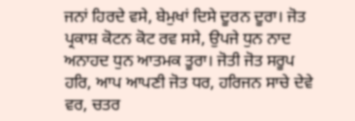ਜਨਾਂ ਹਿਰਦੇ ਵਸੇ, ਬੇਮੁਖਾਂ ਦਿਸੇ ਦੂਰਨ ਦੂਰਾ। ਜੋਤ ਪ੍ਰਕਾਸ਼ ਕੋਟਨ ਕੋਟ ਰਵ ਸਸੇ, ਉਪਜੇ ਧੁਨ ਨਾਦ ਅਨਾਹਦ ਧੁਨ ਆਤਮਕ ਤੂਰਾ। ਜੋਤੀ ਜੋਤ ਸਰੂਪ ਹਰਿ, ਆਪ ਆਪਣੀ ਜੋਤ ਧਰ, ਹਰਿਜਨ ਸਾਚੇ ਦੇਵੇ ਵਰ, ਚਤਰ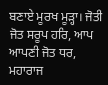ਬਣਾਏ ਮੂਰਖ ਮੂੜ੍ਹਾ। ਜੋਤੀ ਜੋਤ ਸਰੂਪ ਹਰਿ, ਆਪ ਆਪਣੀ ਜੋਤ ਧਰ, ਮਹਾਰਾਜ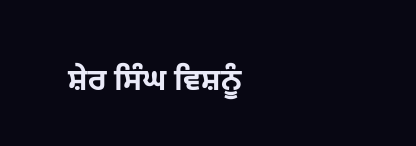ਸ਼ੇਰ ਸਿੰਘ ਵਿਸ਼ਨੂੰ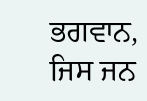ਭਗਵਾਨ, ਜਿਸ ਜਨ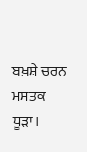ਬਖ਼ਸ਼ੇ ਚਰਨ ਮਸਤਕ ਧੂੜਾ।